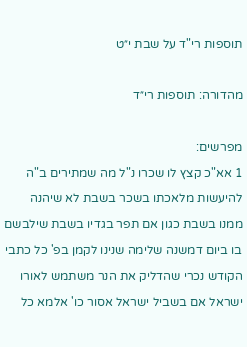תוספות רי"ד על שבת י״ט

מהדורה: תוספות רי״ד

מפרשים:
1 אא"כ קצץ לו שכרו נ"ל מה שמתירים ב"ה להיעשות מלאכתו בשכר בשבת לא שיהנה ממנו בשבת כגון אם תפר בגדיו בשבת שילבשם בו ביום דמשנה שלימה שנינו לקמן בפ' כל כתבי הקודש נכרי שהדליק את הנר משתמש לאורו ישראל אם בשביל ישראל אסור כו' אלמא כל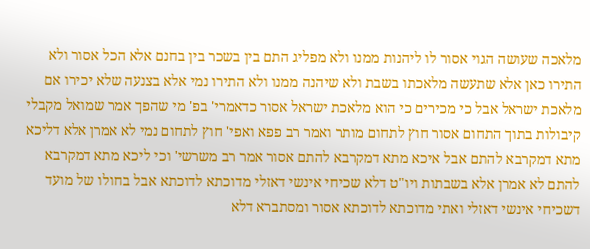מלאכה שעושה הגוי אסור לו ליהנות ממנו ולא מפליג התם בין בשכר בין בחנם אלא הכל אסור ולא התירו כאן אלא שתעשה מלאכתו בשבת ולא שיהנה ממנו ולא התירו נמי אלא בצנעה שלא יכירו אם מלאכת ישראל אבל כי מכירים כי הוא מלאכת ישראל אסור כדאמרי' בפ' מי שהפך אמר שמואל מקבלי קיבולות בתוך התחום אסור חוץ לתחום מותר ואמר רב פפא ואפי' חוץ לתחום נמי לא אמרן אלא דליכא מתא דמקרבא להתם אבל איכא מתא דמקרבא להתם אסור אמר רב משרשי' וכי ליכא מתא דמקרבא להתם לא אמרן אלא בשבתות ויו"ט דלא שכיחי אינשי דאזלי מדוכתא לדוכתא אבל בחולו של מועד דשכיחי אינשי דאזלי ואתי מדוכתא לדוכתא אסור ומסתברא דלא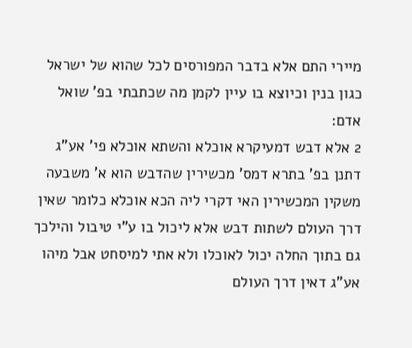מיירי התם אלא בדבר המפורסים לכל שהוא של ישראל כגון בנין וכיוצא בו עיין לקמן מה שכתבתי בפ' שואל אדם:
2 אלא דבש דמעיקרא אוכלא והשתא אוכלא פי' אע"ג דתנן בפ' בתרא דמס' מכשירין שהדבש הוא א' משבעה משקין המכשירין האי דקרי ליה הכא אוכלא כלומר שאין דרך העולם לשתות דבש אלא ליכול בו ע"י טיבול והילכך גם בתוך החלה יכול לאוכלו ולא אתי למיסחט אבל מיהו אע"ג דאין דרך העולם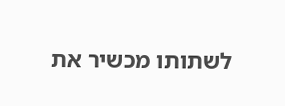לשתותו מכשיר את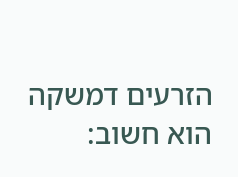הזרעים דמשקה הוא חשוב: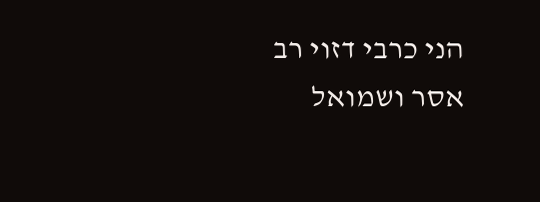הני כרבי דזוי רב אסר ושמואל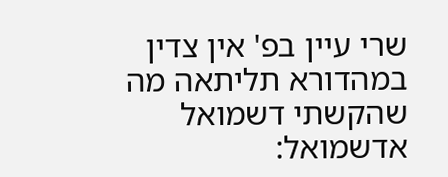שרי עיין בפ' אין צדין במהדורא תליתאה מה שהקשתי דשמואל אדשמואל: